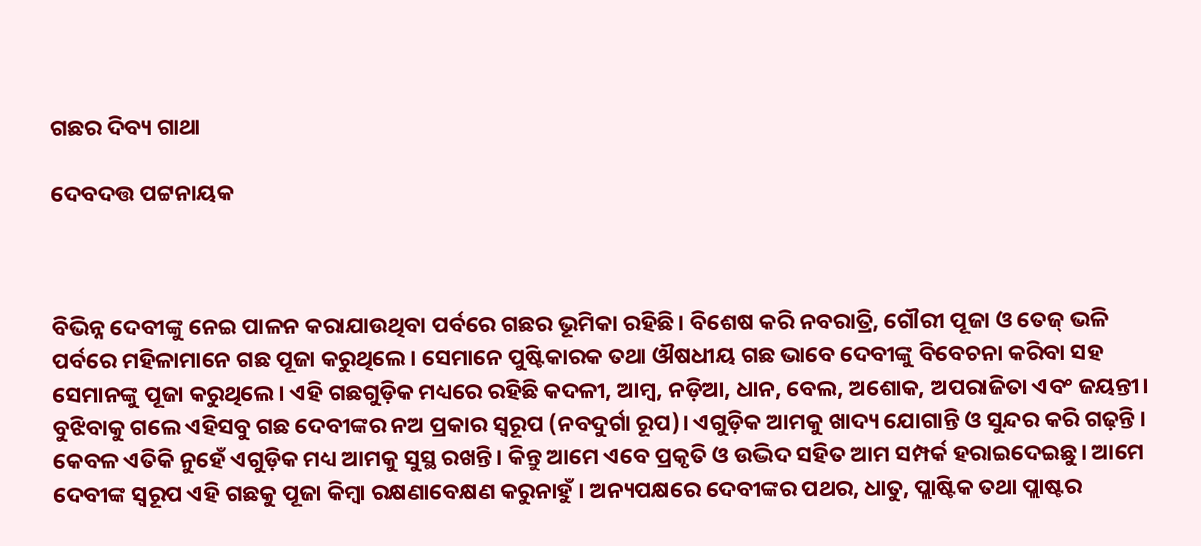ଗଛର ଦିବ୍ୟ ଗାଥା

ଦେବଦତ୍ତ ପଟ୍ଟନାୟକ



ବିଭିନ୍ନ ଦେବୀଙ୍କୁ ନେଇ ପାଳନ କରାଯାଉଥିବା ପର୍ବରେ ଗଛର ଭୂମିକା ରହିଛି। ବିଶେଷ କରି ନବରାତ୍ରି, ଗୌରୀ ପୂଜା ଓ ତେଜ୍‌ ଭଳି ପର୍ବରେ ମହିଳାମାନେ ଗଛ ପୂଜା କରୁଥିଲେ। ସେମାନେ ପୁଷ୍ଟିକାରକ ତଥା ଔଷଧୀୟ ଗଛ ଭାବେ ଦେବୀଙ୍କୁ ବିବେଚନା କରିବା ସହ ସେମାନଙ୍କୁ ପୂଜା କରୁଥିଲେ। ଏହି ଗଛଗୁଡ଼ିକ ମଧ୍ୟରେ ରହିଛି କଦଳୀ, ଆମ୍ବ, ନଡ଼ିଆ, ଧାନ, ବେଲ, ଅଶୋକ, ଅପରାଜିତା ଏବଂ ଜୟନ୍ତୀ। ବୁଝିବାକୁ ଗଲେ ଏହିସବୁ ଗଛ ଦେବୀଙ୍କର ନଅ ପ୍ରକାର ସ୍ବରୂପ (ନବଦୁର୍ଗା ରୂପ)। ଏଗୁଡ଼ିକ ଆମକୁ ଖାଦ୍ୟ ଯୋଗାନ୍ତି ଓ ସୁନ୍ଦର କରି ଗଢ଼ନ୍ତି । କେବଳ ଏତିକି ନୁହେଁ ଏଗୁଡ଼ିକ ମଧ୍ୟ ଆମକୁ ସୁସ୍ଥ ରଖନ୍ତି। କିନ୍ତୁ ଆମେ ଏବେ ପ୍ରକୃତି ଓ ଉଦ୍ଭିଦ ସହିତ ଆମ ସମ୍ପର୍କ ହରାଇଦେଇଛୁ। ଆମେ ଦେବୀଙ୍କ ସ୍ବରୂପ ଏହି ଗଛକୁ ପୂଜା କିମ୍ବା ରକ୍ଷଣାବେକ୍ଷଣ କରୁନାହୁଁ । ଅନ୍ୟପକ୍ଷରେ ଦେବୀଙ୍କର ପଥର, ଧାତୁ, ପ୍ଲାଷ୍ଟିକ ତଥା ପ୍ଲାଷ୍ଟର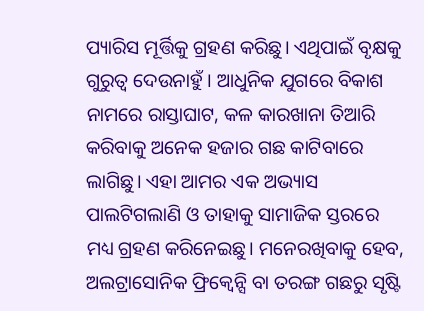ପ୍ୟାରିସ ମୂର୍ତ୍ତିକୁ ଗ୍ରହଣ କରିଛୁ। ଏଥିପାଇଁ ବୃକ୍ଷକୁ ଗୁରୁତ୍ୱ ଦେଉନାହୁଁ । ଆଧୁନିକ ଯୁଗରେ ବିକାଶ ନାମରେ ରାସ୍ତାଘାଟ, କଳ କାରଖାନା ତିଆରି କରିବାକୁ ଅନେକ ହଜାର ଗଛ କାଟିବାରେ ଲାଗିଛୁ। ଏହା ଆମର ଏକ ଅଭ୍ୟାସ ପାଲଟିଗଲାଣି ଓ ତାହାକୁ ସାମାଜିକ ସ୍ତରରେ ମଧ୍ୟ ଗ୍ରହଣ କରିନେଇଛୁ। ମନେରଖିବାକୁ ହେବ, ଅଲଟ୍ରାସୋନିକ ଫ୍ରିକ୍ୱେନ୍ସି ବା ତରଙ୍ଗ ଗଛରୁ ସୃଷ୍ଟି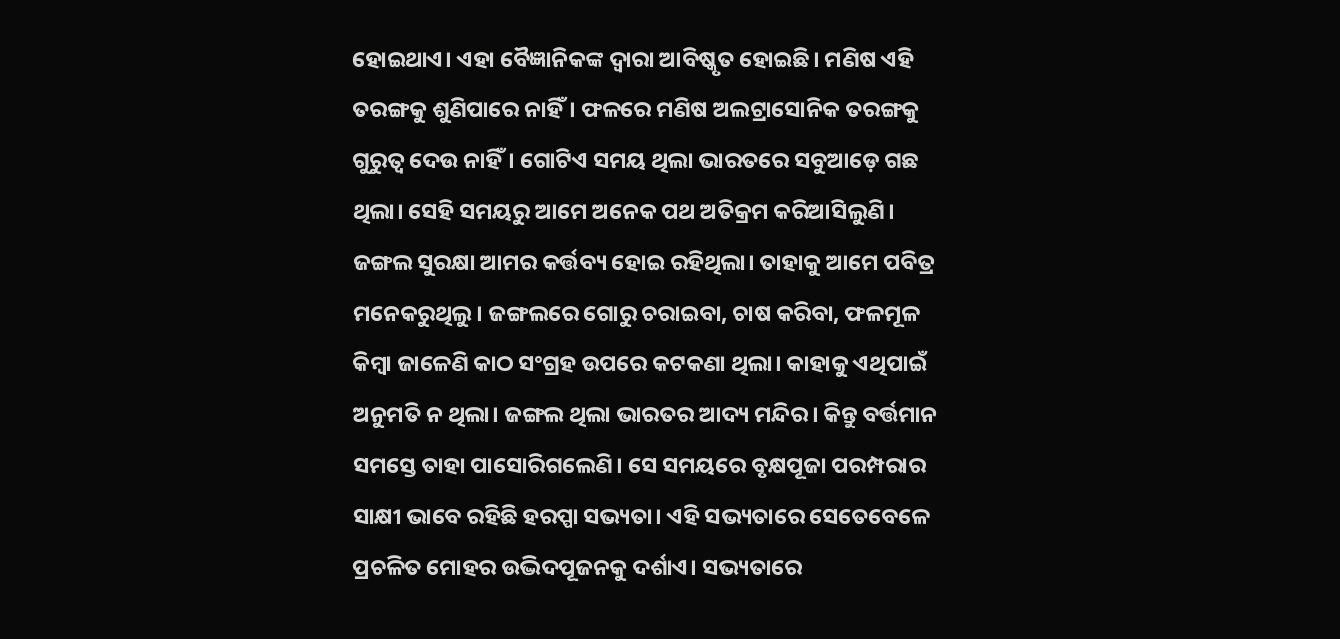ହୋଇଥାଏ। ଏହା ବୈଜ୍ଞାନିକଙ୍କ ଦ୍ୱାରା ଆବିଷ୍କୃତ ହୋଇଛି। ମଣିଷ ଏହି ତରଙ୍ଗକୁ ଶୁଣିପାରେ ନାହିଁ। ଫଳରେ ମଣିଷ ଅଲଟ୍ରାସୋନିକ ତରଙ୍ଗକୁ ଗୁରୁତ୍ୱ ଦେଉ ନାହିଁ। ଗୋଟିଏ ସମୟ ଥିଲା ଭାରତରେ ସବୁଆଡ଼େ ଗଛ ଥିଲା। ସେହି ସମୟରୁ ଆମେ ଅନେକ ପଥ ଅତିକ୍ରମ କରିଆସିଲୁଣି। ଜଙ୍ଗଲ ସୁରକ୍ଷା ଆମର କର୍ତ୍ତବ୍ୟ ହୋଇ ରହିଥିଲା। ତାହାକୁ ଆମେ ପବିତ୍ର ମନେକରୁଥିଲୁ। ଜଙ୍ଗଲରେ ଗୋରୁ ଚରାଇବା, ଚାଷ କରିବା, ଫଳମୂଳ କିମ୍ବା ଜାଳେଣି କାଠ ସଂଗ୍ରହ ଉପରେ କଟକଣା ଥିଲା। କାହାକୁ ଏଥିପାଇଁ ଅନୁମତି ନ ଥିଲା। ଜଙ୍ଗଲ ଥିଲା ଭାରତର ଆଦ୍ୟ ମନ୍ଦିର। କିନ୍ତୁ ବର୍ତ୍ତମାନ ସମସ୍ତେ ତାହା ପାସୋରିଗଲେଣି। ସେ ସମୟରେ ବୃକ୍ଷପୂଜା ପରମ୍ପରାର ସାକ୍ଷୀ ଭାବେ ରହିଛି ହରପ୍ପା ସଭ୍ୟତା। ଏହି ସଭ୍ୟତାରେ ସେତେବେଳେ ପ୍ରଚଳିତ ମୋହର ଉଦ୍ଭିଦପୂଜନକୁ ଦର୍ଶାଏ। ସଭ୍ୟତାରେ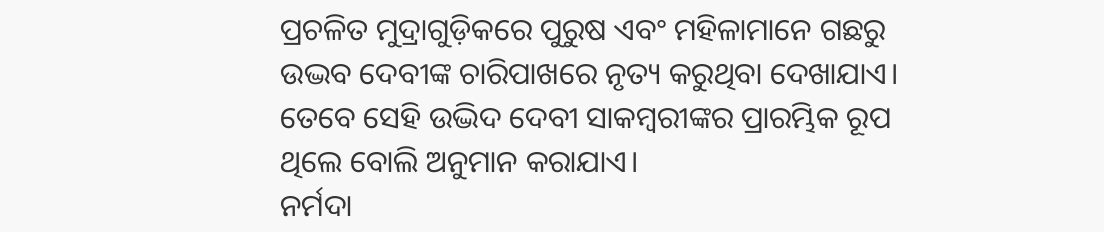ପ୍ରଚଳିତ ମୁଦ୍ରାଗୁଡ଼ିକରେ ପୁରୁଷ ଏବଂ ମହିଳାମାନେ ଗଛରୁ ଉଦ୍ଭବ ଦେବୀଙ୍କ ଚାରିପାଖରେ ନୃତ୍ୟ କରୁଥିବା ଦେଖାଯାଏ। ତେବେ ସେହି ଉଦ୍ଭିଦ ଦେବୀ ସାକମ୍ବରୀଙ୍କର ପ୍ରାରମ୍ଭିକ ରୂପ ଥିଲେ ବୋଲି ଅନୁମାନ କରାଯାଏ।
ନର୍ମଦା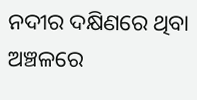ନଦୀର ଦକ୍ଷିଣରେ ଥିବା ଅଞ୍ଚଳରେ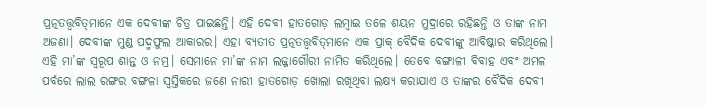ପ୍ରତ୍ନତତ୍ତ୍ୱବିତ୍‌ମାନେ ଏକ ଦେବୀଙ୍କ ଚିତ୍ର ପାଇଛନ୍ତି। ଏହି ଦେବୀ ହାତଗୋଡ଼ ଲମ୍ବାଇ ତଳେ ଶୟନ ମୁଦ୍ରାରେ ରହିଛନ୍ତି ଓ ତାଙ୍କ ନାମ ଅଜଣା। ଦେବୀଙ୍କ ମୁଣ୍ଡ ପଦ୍ମଫୁଲ ଆକାରର। ଏହା ବ୍ୟତୀତ ପ୍ରତ୍ନତତ୍ତ୍ୱବିତ୍‌ମାନେ ଏକ ପ୍ରାକ୍‌ ବୈଦିକ ଦେବୀଙ୍କୁ ଆବିଷ୍କାର କରିଥିଲେ। ଏହି ମା’ଙ୍କ ସ୍ବରୂପ ଶାନ୍ତ ଓ ନମ୍ର। ସେମାନେ ମା’ଙ୍କ ନାମ ଲଜ୍ଜାଗୌରୀ ନାମିତ କରିଥିଲେ। ତେବେ ବଙ୍ଗାଳୀ ବିବାହ ଏବଂ ଅମଳ ପର୍ବରେ ଲାଲ ରଙ୍ଗର ବଙ୍ଗଳା ସ୍ବସ୍ତିକରେ ଜଣେ ନାରୀ ହାତଗୋଡ଼ ଖୋଲା ରଖିଥିବା ଲକ୍ଷ୍ୟ କରାଯାଏ ଓ ତାଙ୍କର ବୈଦିକ ଦେବୀ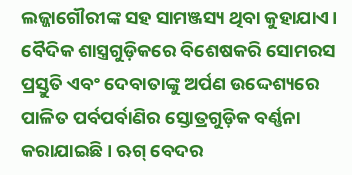ଲଜ୍ଜାଗୌରୀଙ୍କ ସହ ସାମଞ୍ଜସ୍ୟ ଥିବା କୁହାଯାଏ। ବୈଦିକ ଶାସ୍ତ୍ରଗୁଡ଼ିକରେ ବିଶେଷକରି ସୋମରସ ପ୍ରସ୍ତୁତି ଏବଂ ଦେବାତାଙ୍କୁ ଅର୍ପଣ ଉଦ୍ଦେଶ୍ୟରେ ପାଳିତ ପର୍ବପର୍ବାଣିର ସ୍ତୋତ୍ରଗୁଡ଼ିକ ବର୍ଣ୍ଣନା କରାଯାଇଛି। ଋଗ୍‌ ବେଦର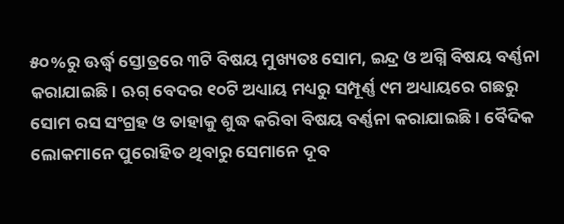୫୦%ରୁ ଊର୍ଦ୍ଧ୍ୱ ସ୍ତୋତ୍ରରେ ୩ଟି ବିଷୟ ମୁଖ୍ୟତଃ ସୋମ, ଇନ୍ଦ୍ର ଓ ଅଗ୍ନି ବିଷୟ ବର୍ଣ୍ଣନା କରାଯାଇଛି। ଋଗ୍‌ ବେଦର ୧୦ଟି ଅଧ୍ୟାୟ ମଧ୍ୟରୁ ସମ୍ପୂର୍ଣ୍ଣ ୯ମ ଅଧ୍ୟାୟରେ ଗଛରୁ ସୋମ ରସ ସଂଗ୍ରହ ଓ ତାହାକୁ ଶୁଦ୍ଧ କରିବା ବିଷୟ ବର୍ଣ୍ଣନା କରାଯାଇଛି। ବୈଦିକ ଲୋକମାନେ ପୁରୋହିତ ଥିବାରୁ ସେମାନେ ଦୂବ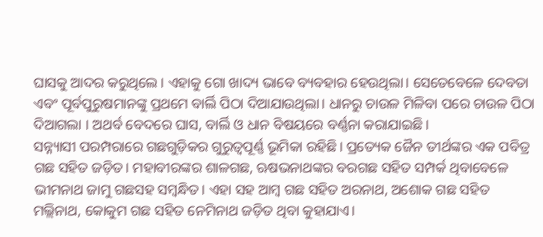ଘାସକୁ ଆଦର କରୁଥିଲେ। ଏହାକୁ ଗୋ ଖାଦ୍ୟ ଭାବେ ବ୍ୟବହାର ହେଉଥିଲା। ସେତେବେଳେ ଦେବତା ଏବଂ ପୂର୍ବପୁରୁଷମାନଙ୍କୁ ପ୍ରଥମେ ବାର୍ଲି ପିଠା ଦିଆଯାଉଥିଲା। ଧାନରୁ ଚାଉଳ ମିଳିବା ପରେ ଚାଉଳ ପିଠା ଦିଆଗଲା । ଅଥର୍ବ ବେଦରେ ଘାସ, ବାର୍ଲି ଓ ଧାନ ବିଷୟରେ ବର୍ଣ୍ଣନା କରାଯାଇଛି।
ସନ୍ନ୍ୟାସୀ ପରମ୍ପରାରେ ଗଛଗୁଡ଼ିକର ଗୁରୁତ୍ୱପୂର୍ଣ୍ଣ ଭୂମିକା ରହିଛି। ପ୍ରତ୍ୟେକ ଜୈନ ତୀର୍ଥଙ୍କର ଏକ ପବିତ୍ର ଗଛ ସହିତ ଜଡ଼ିତ। ମହାବୀରଙ୍କର ଶାଳଗଛ, ଋଷଭନାଥଙ୍କର ବରଗଛ ସହିତ ସମ୍ପର୍କ ଥିବାବେଳେ ଭୀମନାଥ ଜାମୁ ଗଛସହ ସମ୍ବନ୍ଧିତ। ଏହା ସହ ଆମ୍ବ ଗଛ ସହିତ ଅରନାଥ, ଅଶୋକ ଗଛ ସହିତ ମଲ୍ଲିନାଥ, କୋକୁମ ଗଛ ସହିତ ନେମିନାଥ ଜଡ଼ିତ ଥିବା କୁହାଯାଏ।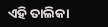ଏହି ତାଲିକା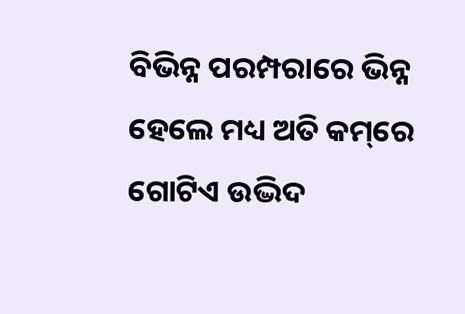ବିଭିନ୍ନ ପରମ୍ପରାରେ ଭିନ୍ନ ହେଲେ ମଧ୍ୟ ଅତି କମ୍‌ରେ ଗୋଟିଏ ଉଦ୍ଭିଦ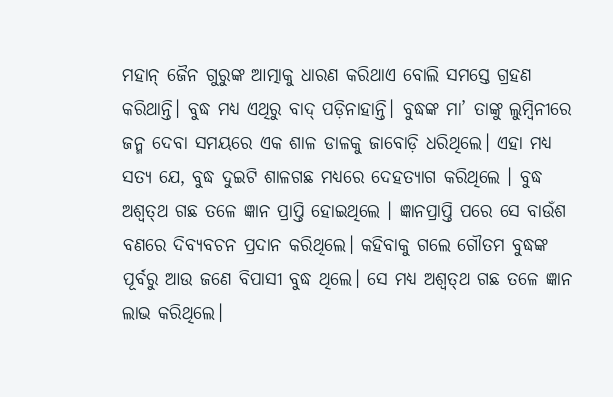ମହାନ୍‌ ଜୈନ ଗୁରୁଙ୍କ ଆତ୍ମାକୁ ଧାରଣ କରିଥାଏ ବୋଲି ସମସ୍ତେ ଗ୍ରହଣ କରିଥାନ୍ତି। ବୁଦ୍ଧ ମଧ୍ୟ ଏଥିରୁ ବାଦ୍‌ ପଡ଼ିନାହାନ୍ତି। ବୁଦ୍ଧଙ୍କ ମା’ ତାଙ୍କୁ ଲୁମ୍ବିନୀରେ ଜନ୍ମ ଦେବା ସମୟରେ ଏକ ଶାଳ ଡାଳକୁ ଜାବୋଡ଼ି ଧରିଥିଲେ। ଏହା ମଧ୍ୟ ସତ୍ୟ ଯେ, ବୁଦ୍ଧ ଦୁଇଟି ଶାଳଗଛ ମଧ୍ୟରେ ଦେହତ୍ୟାଗ କରିଥିଲେ । ବୁଦ୍ଧ ଅଶ୍ୱତ୍‌ଥ ଗଛ ତଳେ ଜ୍ଞାନ ପ୍ରାପ୍ତି ହୋଇଥିଲେ । ଜ୍ଞାନପ୍ରାପ୍ତି ପରେ ସେ ବାଉଁଶ ବଣରେ ଦିବ୍ୟବଚନ ପ୍ରଦାନ କରିଥିଲେ। କହିବାକୁ ଗଲେ ଗୌତମ ବୁଦ୍ଧଙ୍କ ପୂର୍ବରୁ ଆଉ ଜଣେ ବିପାସୀ ବୁଦ୍ଧ ଥିଲେ। ସେ ମଧ୍ୟ ଅଶ୍ୱତ୍‌ଥ ଗଛ ତଳେ ଜ୍ଞାନ ଲାଭ କରିଥିଲେ।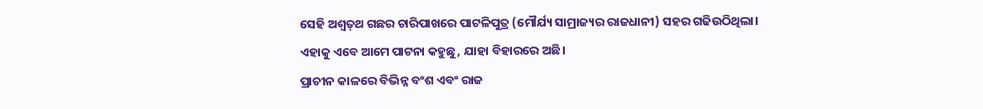ସେହି ଅଶ୍ୱତ୍‌ଥ ଗଛର ଚାରିପାଖରେ ପାଟଳିପୁତ୍ର (ମୌର୍ଯ୍ୟ ସାମ୍ରାଜ୍ୟର ରାଜଧାନୀ) ସହର ଗଢିଉଠିଥିଲା। ଏହାକୁ ଏବେ ଆମେ ପାଟନା କହୁଛୁ, ଯାହା ବିହାରରେ ଅଛି।
ପ୍ରାଚୀନ କାଳରେ ବିଭିନ୍ନ ବଂଶ ଏବଂ ରାଜ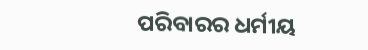ପରିବାରର ଧର୍ମୀୟ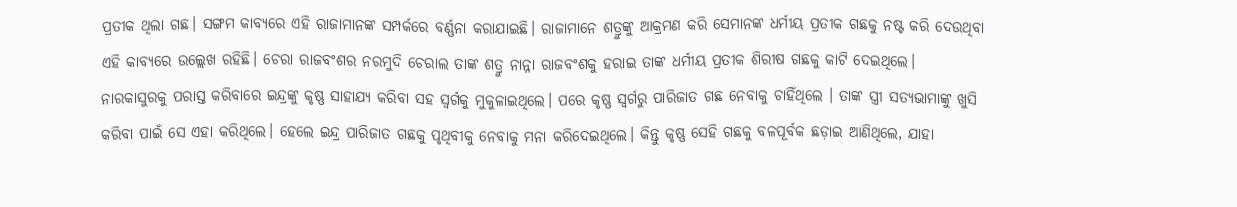ପ୍ରତୀକ ଥିଲା ଗଛ। ସଙ୍ଗମ କାବ୍ୟରେ ଏହି ରାଜାମାନଙ୍କ ସମ୍ପର୍କରେ ବର୍ଣ୍ଣନା କରାଯାଇଛି। ରାଜାମାନେ ଶତ୍ରୁଙ୍କୁ ଆକ୍ରମଣ କରି ସେମାନଙ୍କ ଧର୍ମୀୟ ପ୍ରତୀକ ଗଛକୁ ନଷ୍ଟ କରି ଦେଉଥିବା ଏହି କାବ୍ୟରେ ଉଲ୍ଲେଖ ରହିଛି। ଚେରା ରାଜବଂଶର ନରମୁଦି ଚେରାଲ ତାଙ୍କ ଶତ୍ରୁ ନାନ୍ନା ରାଜବଂଶକୁ ହରାଇ ତାଙ୍କ ଧର୍ମୀୟ ପ୍ରତୀକ ଶିରୀଷ ଗଛକୁ କାଟି ଦେଇଥିଲେ। ନାରକାସୁରକୁ ପରାସ୍ତ କରିବାରେ ଇନ୍ଦ୍ରଙ୍କୁ କୃଷ୍ଣ ସାହାଯ୍ୟ କରିବା ସହ ସ୍ବର୍ଗକୁ ମୁକୁଳାଇଥିଲେ। ପରେ କୃଷ୍ଣ ସ୍ବର୍ଗରୁ ପାରିଜାତ ଗଛ ନେବାକୁ ଚାହିଁଥିଲେ । ତାଙ୍କ ସ୍ତ୍ରୀ ସତ୍ୟଭାମାଙ୍କୁ ଖୁସି କରିବା ପାଇଁ ସେ ଏହା କରିଥିଲେ। ହେଲେ ଇନ୍ଦ୍ର ପାରିଜାତ ଗଛକୁ ପୃଥିବୀକୁ ନେବାକୁ ମନା କରିଦେଇଥିଲେ। କିନ୍ତୁ କୃଷ୍ଣ ସେହି ଗଛକୁ ବଳପୂର୍ବକ ଛଡ଼ାଇ ଆଣିଥିଲେ, ଯାହା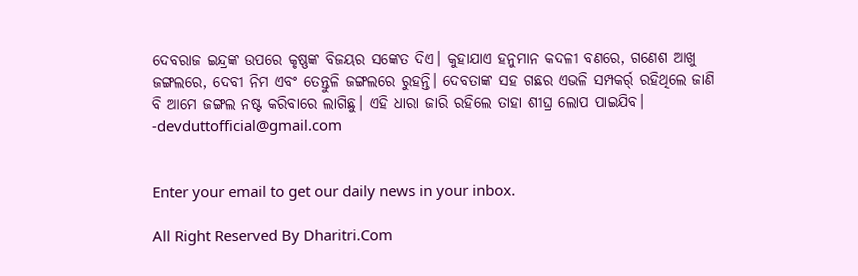ଦେବରାଜ ଇନ୍ଦ୍ରଙ୍କ ଉପରେ କୃଷ୍ଣଙ୍କ ବିଜୟର ସଙ୍କେତ ଦିଏ। କୁହାଯାଏ ହନୁମାନ କଦଳୀ ବଣରେ, ଗଣେଶ ଆଖୁ ଜଙ୍ଗଲରେ, ଦେବୀ ନିମ ଏବଂ ତେନ୍ତୁଳି ଜଙ୍ଗଲରେ ରୁହନ୍ତି। ଦେବତାଙ୍କ ସହ ଗଛର ଏଭଳି ସମ୍ପକର୍ର୍ ରହିଥିଲେ ଜାଣି ବି ଆମେ ଜଙ୍ଗଲ ନଷ୍ଟ କରିବାରେ ଲାଗିଛୁ। ଏହି ଧାରା ଜାରି ରହିଲେ ତାହା ଶୀଘ୍ର ଲୋପ ପାଇଯିବ।
-devduttofficial@gmail.com


Enter your email to get our daily news in your inbox.

All Right Reserved By Dharitri.Com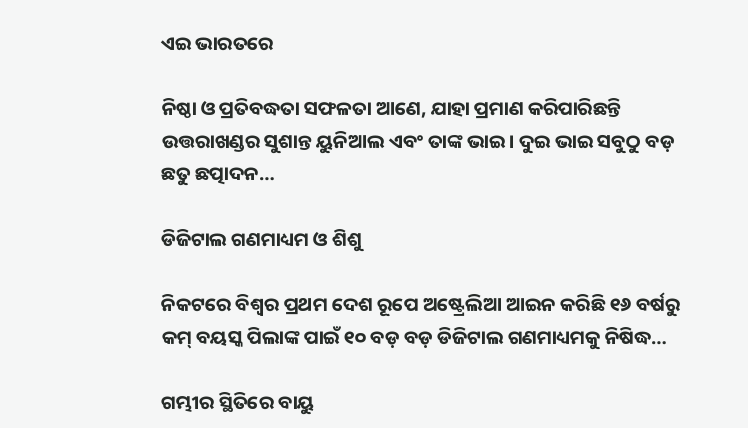ଏଇ ଭାରତରେ

ନିଷ୍ଠା ଓ ପ୍ରତିବଦ୍ଧତା ସଫଳତା ଆଣେ, ଯାହା ପ୍ରମାଣ କରିପାରିଛନ୍ତି ଉତ୍ତରାଖଣ୍ଡର ସୁଶାନ୍ତ ୟୁନିଆଲ ଏବଂ ତାଙ୍କ ଭାଇ। ଦୁଇ ଭାଇ ସବୁଠୁ ବଡ଼ ଛତୁ ଛତ୍ପାଦନ…

ଡିଜିଟାଲ ଗଣମାଧ୍ୟମ ଓ ଶିଶୁ

ନିକଟରେ ବିଶ୍ୱର ପ୍ରଥମ ଦେଶ ରୂପେ ଅଷ୍ଟ୍ରେଲିଆ ଆଇନ କରିଛି ୧୬ ବର୍ଷରୁ କମ୍‌ ବୟସ୍କ ପିଲାଙ୍କ ପାଇଁ ୧୦ ବଡ଼ ବଡ଼ ଡିଜିଟାଲ ଗଣମାଧ୍ୟମକୁ ନିଷିଦ୍ଧ…

ଗମ୍ଭୀର ସ୍ଥିତିରେ ବାୟୁ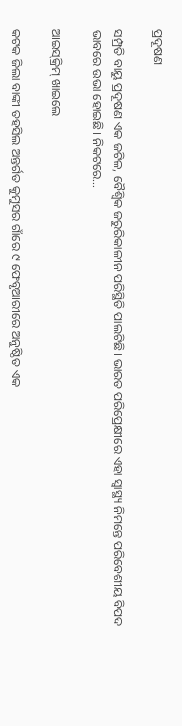ପ୍ରଦୂଷଣ

ସମ୍ପ୍ରତି ବାୟୁ ପ୍ରଦୂଷଣ ଏକ ଜଟିଳ, ବୈଶ୍ୱିକ ଜରୁରିକାଳୀନ ପରିସ୍ଥିତି ପାଲଟିଛି। ଭାରତ ପରିପ୍ରେକ୍ଷୀରେ ଏହା ସ୍ବାସ୍ଥ୍ୟ ନିମନ୍ତେ ପରିବେଶୀୟ ବିପଦ ଭାବରେ ଉଭା ହୋଇଛି। ନିକଟରେ…

ଆଇସ୍‌କ୍ରିମ୍‌ ଖାଇଲେ

କଟକ ଜିଲା ବାଙ୍କୀ ତହସିଲ ଅନ୍ତର୍ଗତ କୁମୁସର ଗାଁରେ ୯ ଫେବୃଆରୀରେ ଅନୁଷ୍ଠିତ ଏକ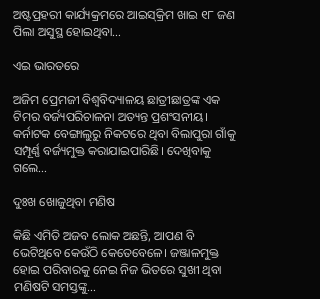ଅଷ୍ଟପ୍ରହରୀ କାର୍ଯ୍ୟକ୍ରମରେ ଆଇସ୍‌କ୍ରିମ ଖାଇ ୧୮ ଜଣ ପିଲା ଅସୁସ୍ଥ ହୋଇଥିବା…

ଏଇ ଭାରତରେ

ଅଜିମ ପ୍ରେମଜୀ ବିଶ୍ୱବିଦ୍ୟାଳୟ ଛାତ୍ରୀଛାତ୍ରଙ୍କ ଏକ ଟିମର ବର୍ଜ୍ୟପରିଚାଳନା ଅତ୍ୟନ୍ତ ପ୍ରଶଂସନୀୟ। କର୍ନାଟକ ବେଙ୍ଗାଲୁରୁ ନିକଟରେ ଥିବା ବିଲାପୁରା ଗାଁକୁ ସମ୍ପୂର୍ଣ୍ଣ ବର୍ଜ୍ୟମୁକ୍ତ କରାଯାଇପାରିଛି। ଦେଖିବାକୁ ଗଲେ…

ଦୁଃଖ ଖୋଜୁଥିବା ମଣିଷ

କିଛି ଏମିତି ଅଜବ ଲୋକ ଅଛନ୍ତି, ଆପଣ ବି ଭେଟିଥିବେ କେଉଁଠି କେତେବେଳେ। ଜଞ୍ଜାଳମୁକ୍ତ ହୋଇ ପରିବାରକୁ ନେଇ ନିଜ ଭିତରେ ସୁଖୀ ଥିବା ମଣିଷଟି ସମସ୍ତଙ୍କୁ…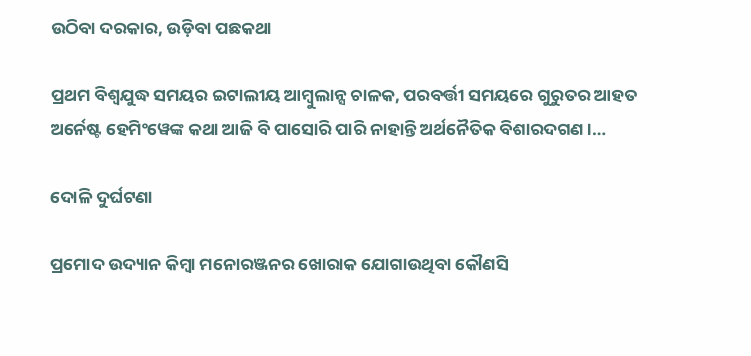ଉଠିବା ଦରକାର, ଉଡ଼ିବା ପଛକଥା

ପ୍ରଥମ ବିଶ୍ୱଯୁଦ୍ଧ ସମୟର ଇଟାଲୀୟ ଆମ୍ବୁଲାନ୍ସ ଚାଳକ, ପରବର୍ତ୍ତୀ ସମୟରେ ଗୁରୁତର ଆହତ ଅର୍ନେଷ୍ଟ ହେମିଂୱେଙ୍କ କଥା ଆଜି ବି ପାସୋରି ପାରି ନାହାନ୍ତି ଅର୍ଥନୈତିକ ବିଶାରଦଗଣ।…

ଦୋଳି ଦୁର୍ଘଟଣା

ପ୍ରମୋଦ ଉଦ୍ୟାନ କିମ୍ବା ମନୋରଞ୍ଜନର ଖୋରାକ ଯୋଗାଉଥିବା କୌଣସି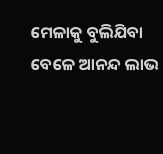ମେଳାକୁ ବୁଲିଯିବା ବେଳେ ଆନନ୍ଦ ଲାଭ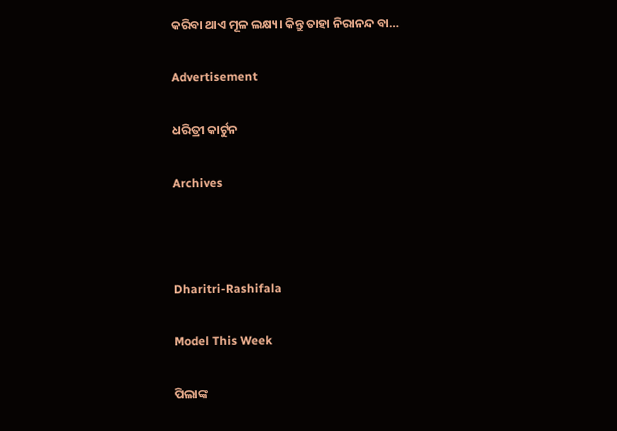କରିବା ଥାଏ ମୂଳ ଲକ୍ଷ୍ୟ। କିନ୍ତୁ ତାହା ନିରାନନ୍ଦ ବା…

Advertisement

ଧରିତ୍ରୀ କାର୍ଟୁନ

Archives



Dharitri-Rashifala

Model This Week

ପିଲାଙ୍କ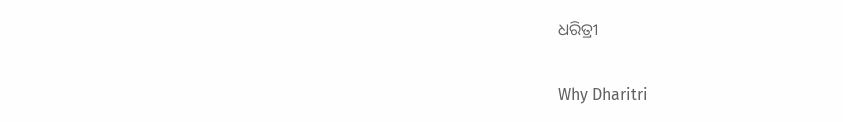ଧରିତ୍ରୀ

Why Dharitri